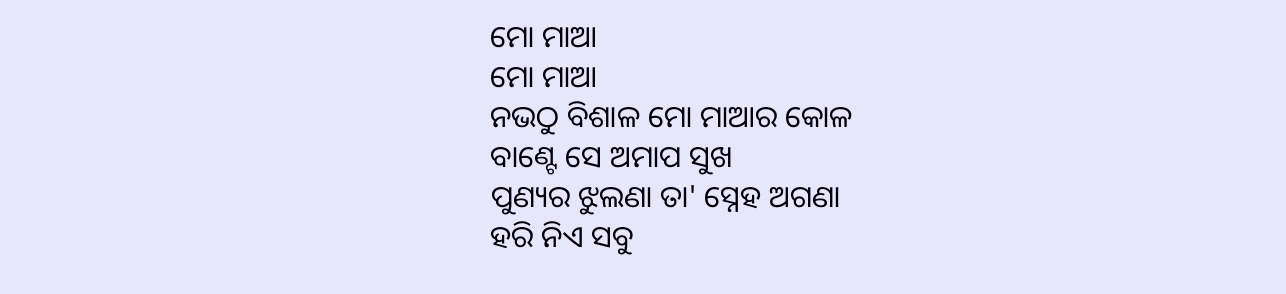ମୋ ମାଆ
ମୋ ମାଆ
ନଭଠୁ ବିଶାଳ ମୋ ମାଆର କୋଳ
ବାଣ୍ଟେ ସେ ଅମାପ ସୁଖ
ପୁଣ୍ୟର ଝୁଲଣା ତା' ସ୍ନେହ ଅଗଣା
ହରି ନିଏ ସବୁ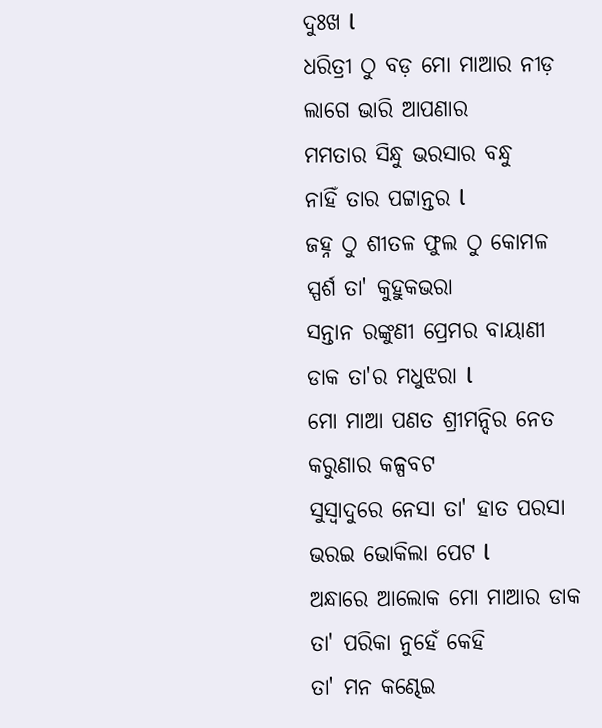ଦୁଃଖ l
ଧରିତ୍ରୀ ଠୁ ବଡ଼ ମୋ ମାଆର ନୀଡ଼
ଲାଗେ ଭାରି ଆପଣାର
ମମତାର ସିନ୍ଧୁ ଭରସାର ବନ୍ଧୁ
ନାହିଁ ତାର ପଟ୍ଟାନ୍ତର l
ଜହ୍ନ ଠୁ ଶୀତଳ ଫୁଲ ଠୁ କୋମଳ
ସ୍ପର୍ଶ ତା' କୁହୁକଭରା
ସନ୍ତାନ ରଙ୍କୁଣୀ ପ୍ରେମର ବାୟାଣୀ
ଡାକ ତା'ର ମଧୁଝରା l
ମୋ ମାଆ ପଣତ ଶ୍ରୀମନ୍ଦିର ନେତ
କରୁଣାର କଳ୍ପବଟ
ସୁସ୍ୱାଦୁରେ ନେସା ତା' ହାତ ପରସା
ଭରଇ ଭୋକିଲା ପେଟ l
ଅନ୍ଧାରେ ଆଲୋକ ମୋ ମାଆର ଡାକ
ତା' ପରିକା ନୁହେଁ କେହି
ତା' ମନ କଣ୍ଢେଇ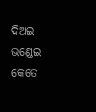ଦିଅଇ ଭଣ୍ଡେଇ
କେତେ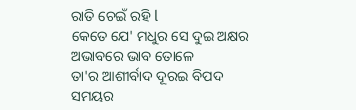ରାତି ଚେଇଁ ରହି l
କେତେ ଯେ' ମଧୁର ସେ ଦୁଇ ଅକ୍ଷର
ଅଭାବରେ ଭାବ ତୋଳେ
ତା'ର ଆଶୀର୍ବାଦ ଦୂରଇ ବିପଦ
ସମୟର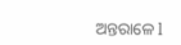ଅନ୍ତରାଳେ l